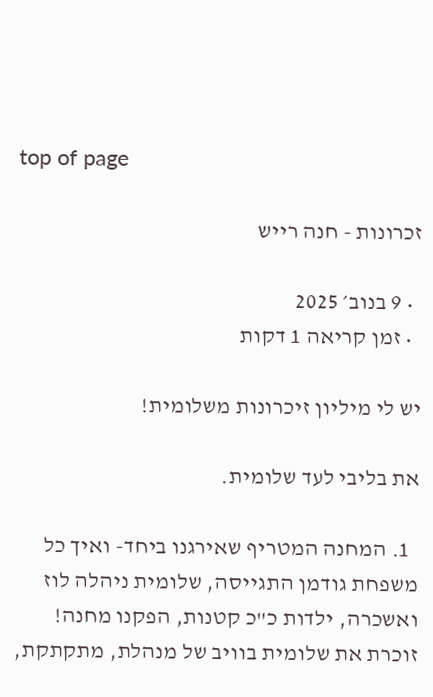top of page

זכרונות - חנה רייש

  • 9 בנוב׳ 2025
  • זמן קריאה 1 דקות

יש לי מיליון זיכרונות משלומית!

את בליבי לעד שלומית.

  1. המחנה המטריף שאירגנו ביחד- ואיך כל משפחת גודמן התגייסה, שלומית ניהלה לוז ואשכרה, ילדות כ"כ קטנות, הפקנו מחנה! זוכרת את שלומית בוויב של מנהלת, מתקתקת,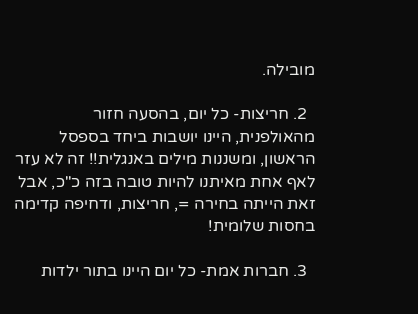מובילה.

  2. חריצות- כל יום, בהסעה חזור מהאולפנית, היינו יושבות ביחד בספסל הראשון, ומשננות מילים באנגלית!! זה לא עזר לאף אחת מאיתנו להיות טובה בזה כ"כ, אבל זאת הייתה בחירה =, חריצות, ודחיפה קדימה בחסות שלומית!

  3. חברות אמת- כל יום היינו בתור ילדות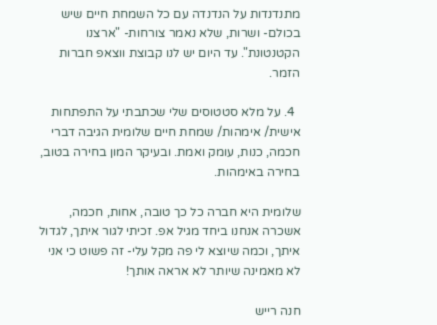מתנדנדות על הנדנדה עם כל השמחת חיים שיש בכולם- ושרות, שלא נאמר צורחות- "ארצנו הקטנטונת". עד היום יש לנו קבוצת ווצאפ חברות הזמר.

  4. על מלא סטטוסים שלי שכתבתי על התפתחות אישית/ אימהות/ שמחת חיים שלומית הגיבה דברי חכמה, כנות, עומק ואמת. ובעיקר המון בחירה בטוב, בחירה באימהות.

שלומית היא חברה כל כך טובה, אחות, חכמה, אשכרה אנחנו ביחד מגיל אפ. זכיתי לגור איתך, לגדול איתך, וכמה שיוצא לי פה מקל עלי- זה פשוט כי אני לא מאמינה שיותר לא אראה אותך!

חנה רייש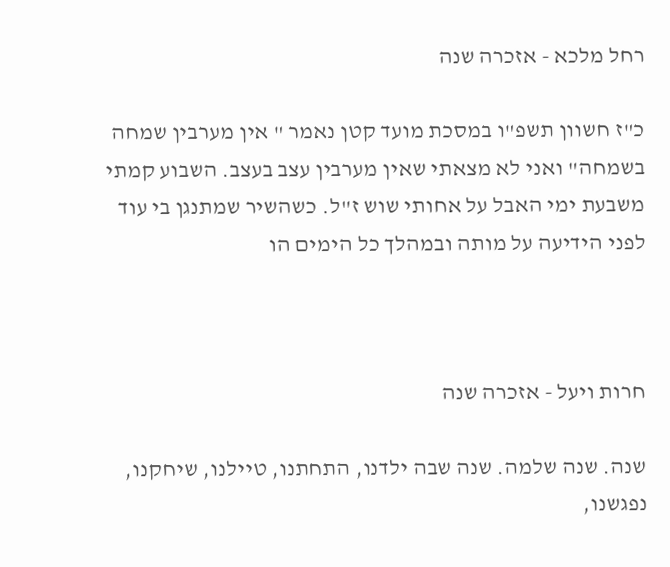רחל מלכא - אזכרה שנה

כ"ז חשוון תשפ"ו במסכת מועד קטן נאמר " אין מערבין שמחה בשמחה" ואני לא מצאתי שאין מערבין עצב בעצב. השבוע קמתי משבעת ימי האבל על אחותי שוש ז"ל. כשהשיר שמתנגן בי עוד לפני הידיעה על מותה ובמהלך כל הימים הו



חרות ויעל - אזכרה שנה

שנה. שנה שלמה. שנה שבה ילדנו, התחתנו, טיילנו, שיחקנו, נפגשנו,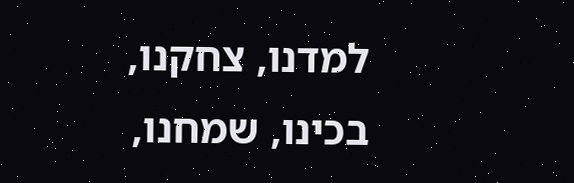למדנו, צחקנו, בכינו, שמחנו,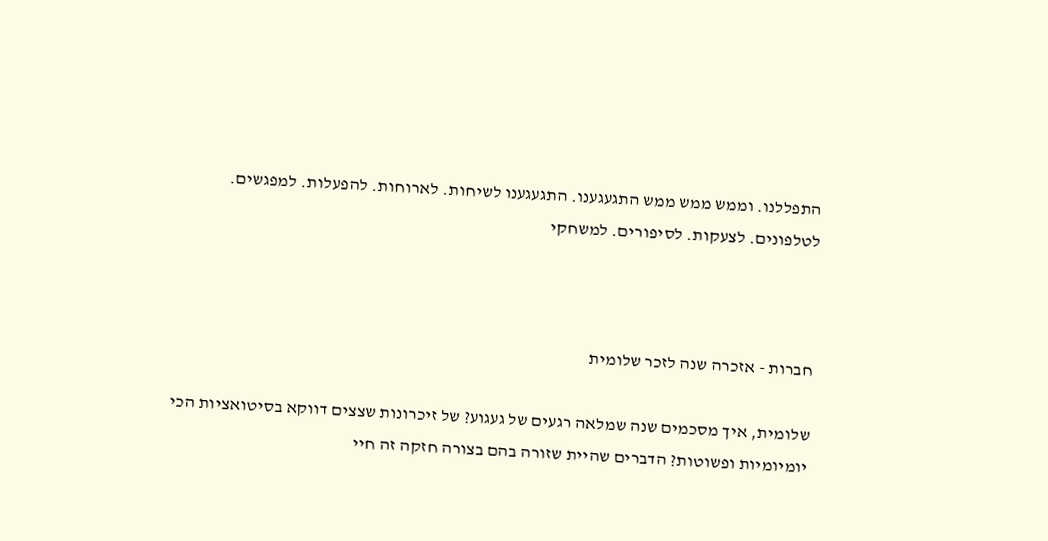התפללנו. וממש ממש ממש התגעגענו. התגעגענו לשיחות. לארוחות. להפעלות. למפגשים. לטלפונים. לצעקות. לסיפורים. למשחקי



חברות - אזכרה שנה לזכר שלומית

שלומית, איך מסכמים שנה שמלאה רגעים של געגוע? של זיכרונות שצצים דווקא בסיטואציות הכי יומיומיות ופשוטות? הדברים שהיית שזורה בהם בצורה חזקה זה חיי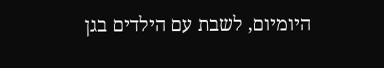היומיום, לשבת עם הילדים בגן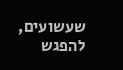שעשועים, להפגש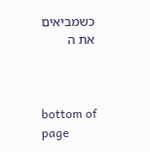כשמביאים את ה



bottom of page